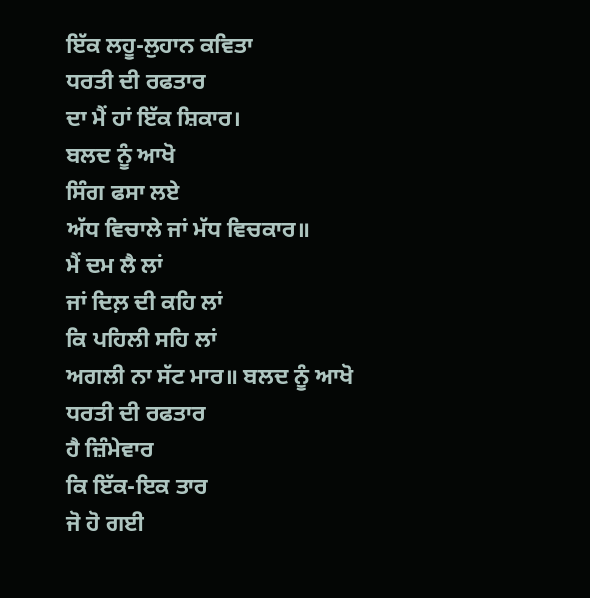ਇੱਕ ਲਹੂ-ਲੁਹਾਨ ਕਵਿਤਾ
ਧਰਤੀ ਦੀ ਰਫਤਾਰ
ਦਾ ਮੈਂ ਹਾਂ ਇੱਕ ਸ਼ਿਕਾਰ।
ਬਲਦ ਨੂੰ ਆਖੋ
ਸਿੰਗ ਫਸਾ ਲਏ
ਅੱਧ ਵਿਚਾਲੇ ਜਾਂ ਮੱਧ ਵਿਚਕਾਰ॥
ਮੈਂ ਦਮ ਲੈ ਲਾਂ
ਜਾਂ ਦਿਲ਼ ਦੀ ਕਹਿ ਲਾਂ
ਕਿ ਪਹਿਲੀ ਸਹਿ ਲਾਂ
ਅਗਲੀ ਨਾ ਸੱਟ ਮਾਰ॥ ਬਲਦ ਨੂੰ ਆਖੋ
ਧਰਤੀ ਦੀ ਰਫਤਾਰ
ਹੈ ਜ਼ਿੰਮੇਵਾਰ
ਕਿ ਇੱਕ-ਇਕ ਤਾਰ
ਜੋ ਹੋ ਗਈ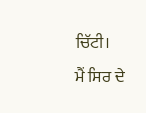ਚਿੱਟੀ।
ਮੈਂ ਸਿਰ ਦੇ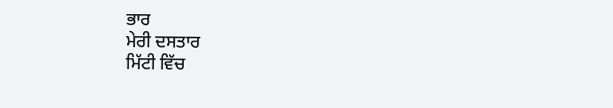ਭਾਰ
ਮੇਰੀ ਦਸਤਾਰ
ਮਿੱਟੀ ਵਿੱਚ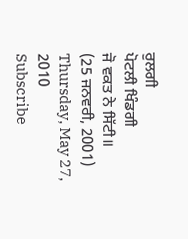ਰੁਲਗੀ
ਪੋਟਲੀ ਖਿੰਡਗੀ
ਜੋ ਵਕਤ ਨੇ ਸਿੱਟੀ॥
(25 ਜਨਵਰੀ, 2001)
Thursday, May 27, 2010
Subscribe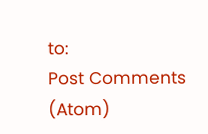to:
Post Comments (Atom)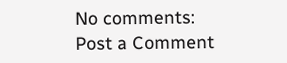No comments:
Post a Comment